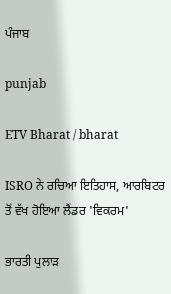ਪੰਜਾਬ

punjab

ETV Bharat / bharat

ISRO ਨੇ ਰਚਿਆ ਇਤਿਹਾਸ, ਆਰਬਿਟਰ ਤੋਂ ਵੱਖ ਹੋਇਆ ਲੈਂਡਰ 'ਵਿਕਰਮ'

ਭਾਰਤੀ ਪੁਲਾੜ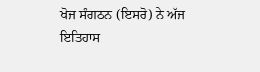ਖੋਜ ਸੰਗਠਨ (ਇਸਰੋ) ਨੇ ਅੱਜ ਇਤਿਹਾਸ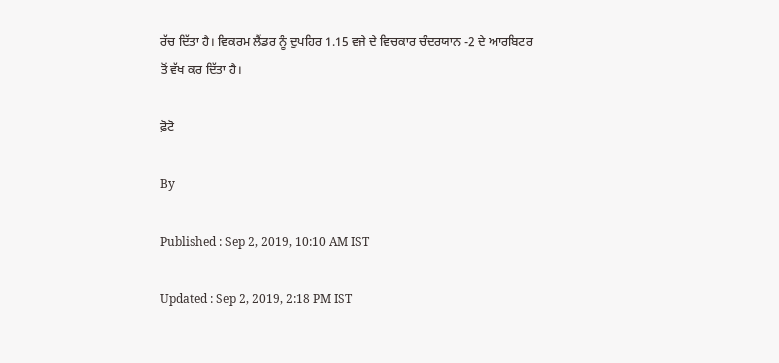ਰੱਚ ਦਿੱਤਾ ਹੈ। ਵਿਕਰਮ ਲੈਂਡਰ ਨੂੰ ਦੁਪਹਿਰ 1.15 ਵਜੇ ਦੇ ਵਿਚਕਾਰ ਚੰਦਰਯਾਨ -2 ਦੇ ਆਰਬਿਟਰ ਤੋਂ ਵੱਖ ਕਰ ਦਿੱਤਾ ਹੈ।

ਫ਼ੋਟੋ

By

Published : Sep 2, 2019, 10:10 AM IST

Updated : Sep 2, 2019, 2:18 PM IST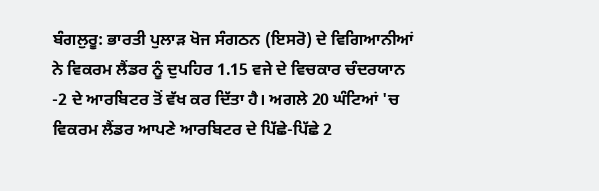ਬੰਗਲੁਰੂ: ਭਾਰਤੀ ਪੁਲਾੜ ਖੋਜ ਸੰਗਠਨ (ਇਸਰੋ) ਦੇ ਵਿਗਿਆਨੀਆਂ ਨੇ ਵਿਕਰਮ ਲੈਂਡਰ ਨੂੰ ਦੁਪਹਿਰ 1.15 ਵਜੇ ਦੇ ਵਿਚਕਾਰ ਚੰਦਰਯਾਨ -2 ਦੇ ਆਰਬਿਟਰ ਤੋਂ ਵੱਖ ਕਰ ਦਿੱਤਾ ਹੈ। ਅਗਲੇ 20 ਘੰਟਿਆਂ 'ਚ ਵਿਕਰਮ ਲੈਂਡਰ ਆਪਣੇ ਆਰਬਿਟਰ ਦੇ ਪਿੱਛੇ-ਪਿੱਛੇ 2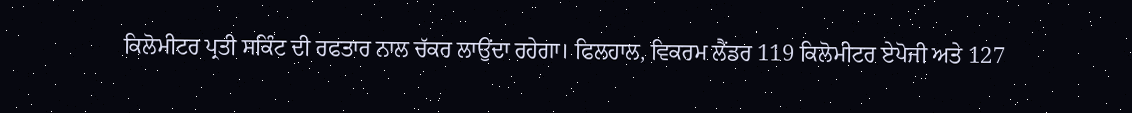ਕਿਲੋਮੀਟਰ ਪ੍ਰਤੀ ਸਕਿੰਟ ਦੀ ਰਫਤਾਰ ਨਾਲ ਚੱਕਰ ਲਾਉਂਦਾ ਰਹੇਗਾ। ਫਿਲਹਾਲ, ਵਿਕਰਮ ਲੈਂਡਰ 119 ਕਿਲੋਮੀਟਰ ਏਪੋਜੀ ਅਤੇ 127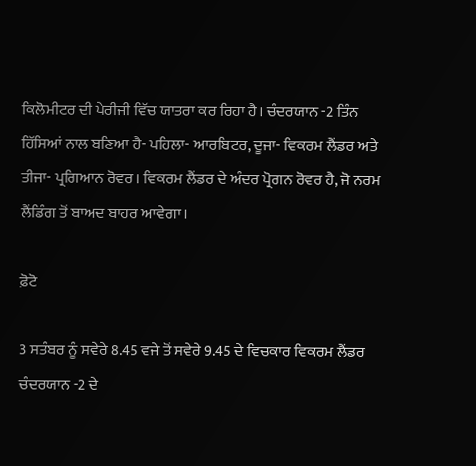ਕਿਲੋਮੀਟਰ ਦੀ ਪੇਰੀਜੀ ਵਿੱਚ ਯਾਤਰਾ ਕਰ ਰਿਹਾ ਹੈ। ਚੰਦਰਯਾਨ -2 ਤਿੰਨ ਹਿੱਸਿਆਂ ਨਾਲ ਬਣਿਆ ਹੈ- ਪਹਿਲਾ- ਆਰਬਿਟਰ, ਦੂਜਾ- ਵਿਕਰਮ ਲੈਂਡਰ ਅਤੇ ਤੀਜਾ- ਪ੍ਰਗਿਆਨ ਰੋਵਰ। ਵਿਕਰਮ ਲੈਂਡਰ ਦੇ ਅੰਦਰ ਪ੍ਰੋਗਨ ਰੋਵਰ ਹੈ, ਜੋ ਨਰਮ ਲੈਂਡਿੰਗ ਤੋਂ ਬਾਅਦ ਬਾਹਰ ਆਵੇਗਾ।

ਫ਼ੋਟੋ

3 ਸਤੰਬਰ ਨੂੰ ਸਵੇਰੇ 8.45 ਵਜੇ ਤੋਂ ਸਵੇਰੇ 9.45 ਦੇ ਵਿਚਕਾਰ ਵਿਕਰਮ ਲੈਂਡਰ ਚੰਦਰਯਾਨ -2 ਦੇ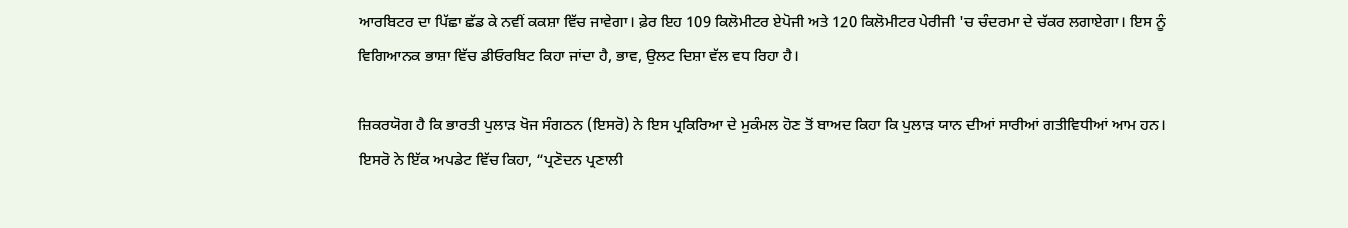ਆਰਬਿਟਰ ਦਾ ਪਿੱਛਾ ਛੱਡ ਕੇ ਨਵੀਂ ਕਕਸ਼ਾ ਵਿੱਚ ਜਾਵੇਗਾ। ਫ਼ੇਰ ਇਹ 109 ਕਿਲੋਮੀਟਰ ਏਪੋਜੀ ਅਤੇ 120 ਕਿਲੋਮੀਟਰ ਪੇਰੀਜੀ 'ਚ ਚੰਦਰਮਾ ਦੇ ਚੱਕਰ ਲਗਾਏਗਾ। ਇਸ ਨੂੰ ਵਿਗਿਆਨਕ ਭਾਸ਼ਾ ਵਿੱਚ ਡੀਓਰਬਿਟ ਕਿਹਾ ਜਾਂਦਾ ਹੈ, ਭਾਵ, ਉਲਟ ਦਿਸ਼ਾ ਵੱਲ ਵਧ ਰਿਹਾ ਹੈ।

ਜ਼ਿਕਰਯੋਗ ਹੈ ਕਿ ਭਾਰਤੀ ਪੁਲਾੜ ਖੋਜ ਸੰਗਠਨ (ਇਸਰੋ) ਨੇ ਇਸ ਪ੍ਰਕਿਰਿਆ ਦੇ ਮੁਕੰਮਲ ਹੋਣ ਤੋਂ ਬਾਅਦ ਕਿਹਾ ਕਿ ਪੁਲਾੜ ਯਾਨ ਦੀਆਂ ਸਾਰੀਆਂ ਗਤੀਵਿਧੀਆਂ ਆਮ ਹਨ। ਇਸਰੋ ਨੇ ਇੱਕ ਅਪਡੇਟ ਵਿੱਚ ਕਿਹਾ, “ਪ੍ਰਣੋਦਨ ਪ੍ਰਣਾਲੀ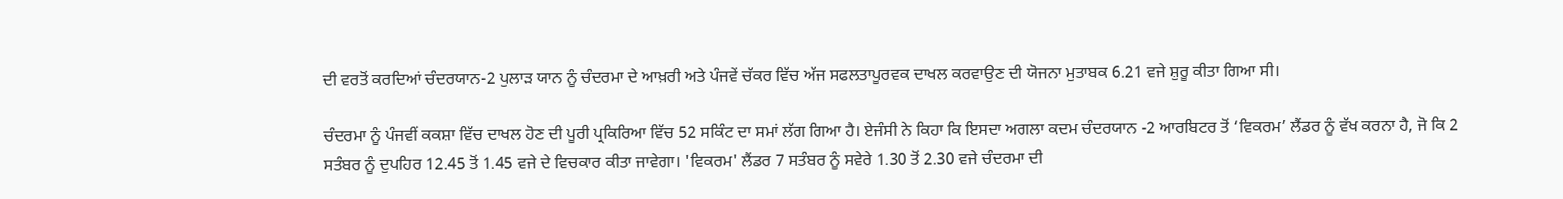ਦੀ ਵਰਤੋਂ ਕਰਦਿਆਂ ਚੰਦਰਯਾਨ-2 ਪੁਲਾੜ ਯਾਨ ਨੂੰ ਚੰਦਰਮਾ ਦੇ ਆਖ਼ਰੀ ਅਤੇ ਪੰਜਵੇਂ ਚੱਕਰ ਵਿੱਚ ਅੱਜ ਸਫਲਤਾਪੂਰਵਕ ਦਾਖਲ ਕਰਵਾਉਣ ਦੀ ਯੋਜਨਾ ਮੁਤਾਬਕ 6.21 ਵਜੇ ਸ਼ੁਰੂ ਕੀਤਾ ਗਿਆ ਸੀ।

ਚੰਦਰਮਾ ਨੂੰ ਪੰਜਵੀਂ ਕਕਸ਼ਾ ਵਿੱਚ ਦਾਖਲ ਹੋਣ ਦੀ ਪੂਰੀ ਪ੍ਰਕਿਰਿਆ ਵਿੱਚ 52 ਸਕਿੰਟ ਦਾ ਸਮਾਂ ਲੱਗ ਗਿਆ ਹੈ। ਏਜੰਸੀ ਨੇ ਕਿਹਾ ਕਿ ਇਸਦਾ ਅਗਲਾ ਕਦਮ ਚੰਦਰਯਾਨ -2 ਆਰਬਿਟਰ ਤੋਂ ‘ਵਿਕਰਮ’ ਲੈਂਡਰ ਨੂੰ ਵੱਖ ਕਰਨਾ ਹੈ, ਜੋ ਕਿ 2 ਸਤੰਬਰ ਨੂੰ ਦੁਪਹਿਰ 12.45 ਤੋਂ 1.45 ਵਜੇ ਦੇ ਵਿਚਕਾਰ ਕੀਤਾ ਜਾਵੇਗਾ। 'ਵਿਕਰਮ' ਲੈਂਡਰ 7 ਸਤੰਬਰ ਨੂੰ ਸਵੇਰੇ 1.30 ਤੋਂ 2.30 ਵਜੇ ਚੰਦਰਮਾ ਦੀ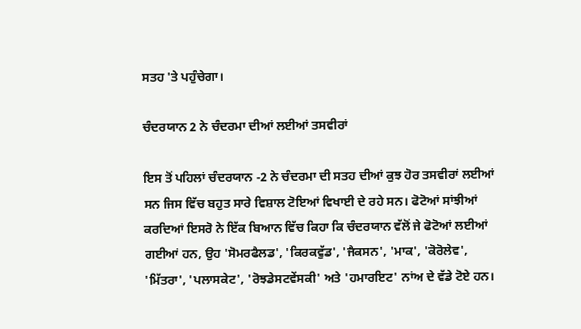ਸਤਹ 'ਤੇ ਪਹੁੰਚੇਗਾ।

ਚੰਦਰਯਾਨ 2 ਨੇ ਚੰਦਰਮਾ ਦੀਆਂ ਲਈਆਂ ਤਸਵੀਰਾਂ

ਇਸ ਤੋਂ ਪਹਿਲਾਂ ਚੰਦਰਯਾਨ -2 ਨੇ ਚੰਦਰਮਾ ਦੀ ਸਤਹ ਦੀਆਂ ਕੁਝ ਹੋਰ ਤਸਵੀਰਾਂ ਲਈਆਂ ਸਨ ਜਿਸ ਵਿੱਚ ਬਹੁਤ ਸਾਰੇ ਵਿਸ਼ਾਲ ਟੋਇਆਂ ਵਿਖਾਈ ਦੇ ਰਹੇ ਸਨ। ਫੋਟੋਆਂ ਸਾਂਝੀਆਂ ਕਰਦਿਆਂ ਇਸਰੋ ਨੇ ਇੱਕ ਬਿਆਨ ਵਿੱਚ ਕਿਹਾ ਕਿ ਚੰਦਰਯਾਨ ਵੱਲੋਂ ਜੇ ਫੋਟੋਆਂ ਲਈਆਂ ਗਈਆਂ ਹਨ, ਉਹ 'ਸੋਮਰਫੈਲਡ', 'ਕਿਰਕਵੁੱਡ', 'ਜੈਕਸਨ', 'ਮਾਕ', 'ਕੋਰੋਲੇਵ', 'ਮਿੱਤਰਾ', 'ਪਲਾਸਕੇਟ', 'ਰੋਝਡੇਸਟਵੇਂਸਕੀ' ਅਤੇ 'ਹਮਾਰਇਟ' ਨਾਂਅ ਦੇ ਵੱਡੇ ਟੋਏ ਹਨ।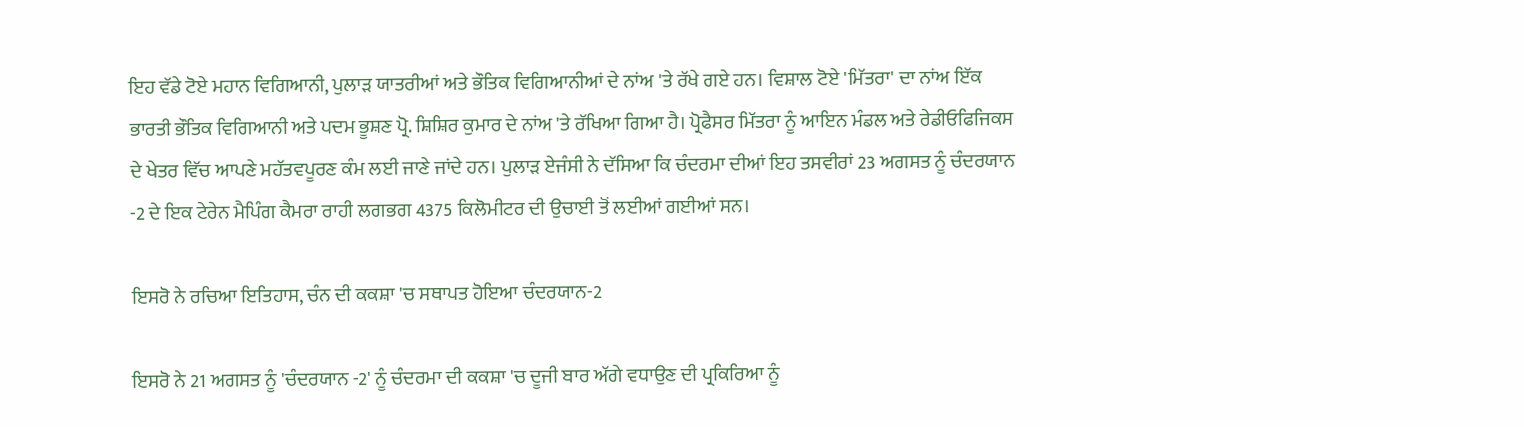ਇਹ ਵੱਡੇ ਟੋਏ ਮਹਾਨ ਵਿਗਿਆਨੀ, ਪੁਲਾੜ ਯਾਤਰੀਆਂ ਅਤੇ ਭੌਤਿਕ ਵਿਗਿਆਨੀਆਂ ਦੇ ਨਾਂਅ 'ਤੇ ਰੱਖੇ ਗਏ ਹਨ। ਵਿਸ਼ਾਲ ਟੋਏ 'ਮਿੱਤਰਾ' ਦਾ ਨਾਂਅ ਇੱਕ ਭਾਰਤੀ ਭੌਤਿਕ ਵਿਗਿਆਨੀ ਅਤੇ ਪਦਮ ਭੂਸ਼ਣ ਪ੍ਰੋ. ਸ਼ਿਸ਼ਿਰ ਕੁਮਾਰ ਦੇ ਨਾਂਅ 'ਤੇ ਰੱਖਿਆ ਗਿਆ ਹੈ। ਪ੍ਰੋਫੈਸਰ ਮਿੱਤਰਾ ਨੂੰ ਆਇਨ ਮੰਡਲ ਅਤੇ ਰੇਡੀਓਫਿਜਿਕਸ ਦੇ ਖੇਤਰ ਵਿੱਚ ਆਪਣੇ ਮਹੱਤਵਪੂਰਣ ਕੰਮ ਲਈ ਜਾਣੇ ਜਾਂਦੇ ਹਨ। ਪੁਲਾੜ ਏਜੰਸੀ ਨੇ ਦੱਸਿਆ ਕਿ ਚੰਦਰਮਾ ਦੀਆਂ ਇਹ ਤਸਵੀਰਾਂ 23 ਅਗਸਤ ਨੂੰ ਚੰਦਰਯਾਨ -2 ਦੇ ਇਕ ਟੇਰੇਨ ਮੈਪਿੰਗ ਕੈਮਰਾ ਰਾਹੀ ਲਗਭਗ 4375 ਕਿਲੋਮੀਟਰ ਦੀ ਉਚਾਈ ਤੋਂ ਲਈਆਂ ਗਈਆਂ ਸਨ।

ਇਸਰੋ ਨੇ ਰਚਿਆ ਇਤਿਹਾਸ, ਚੰਨ ਦੀ ਕਕਸ਼ਾ 'ਚ ਸਥਾਪਤ ਹੋਇਆ ਚੰਦਰਯਾਨ-2

ਇਸਰੋ ਨੇ 21 ਅਗਸਤ ਨੂੰ 'ਚੰਦਰਯਾਨ -2' ਨੂੰ ਚੰਦਰਮਾ ਦੀ ਕਕਸ਼ਾ 'ਚ ਦੂਜੀ ਬਾਰ ਅੱਗੇ ਵਧਾਉਣ ਦੀ ਪ੍ਰਕਿਰਿਆ ਨੂੰ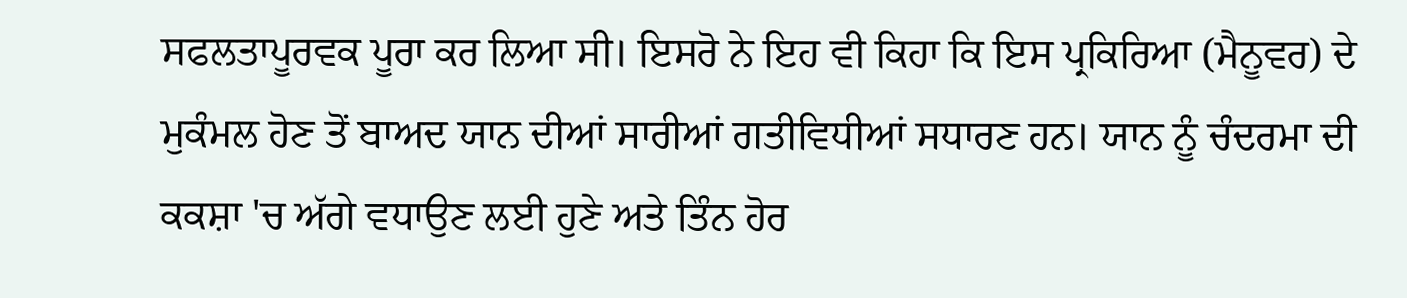ਸਫਲਤਾਪੂਰਵਕ ਪੂਰਾ ਕਰ ਲਿਆ ਸੀ। ਇਸਰੋ ਨੇ ਇਹ ਵੀ ਕਿਹਾ ਕਿ ਇਸ ਪ੍ਰਕਿਰਿਆ (ਮੈਨੂਵਰ) ਦੇ ਮੁਕੰਮਲ ਹੋਣ ਤੋਂ ਬਾਅਦ ਯਾਨ ਦੀਆਂ ਸਾਰੀਆਂ ਗਤੀਵਿਧੀਆਂ ਸਧਾਰਣ ਹਨ। ਯਾਨ ਨੂੰ ਚੰਦਰਮਾ ਦੀ ਕਕਸ਼ਾ 'ਚ ਅੱਗੇ ਵਧਾਉਣ ਲਈ ਹੁਣੇ ਅਤੇ ਤਿੰਨ ਹੋਰ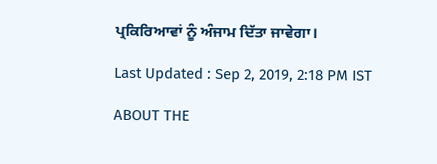ਪ੍ਰਕਿਰਿਆਵਾਂ ਨੂੰ ਅੰਜਾਮ ਦਿੱਤਾ ਜਾਵੇਗਾ।

Last Updated : Sep 2, 2019, 2:18 PM IST

ABOUT THE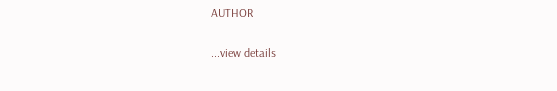AUTHOR

...view details